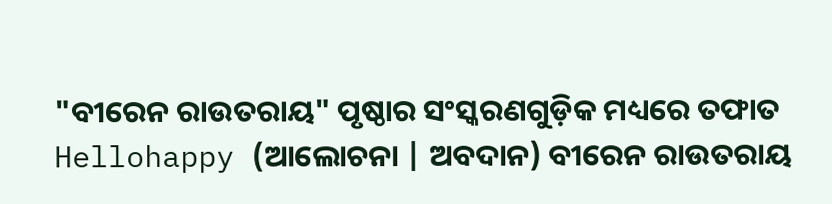"ବୀରେନ ରାଉତରାୟ" ପୃଷ୍ଠାର ସଂସ୍କରଣଗୁଡ଼ିକ ମଧ୍ୟରେ ତଫାତ
Hellohappy (ଆଲୋଚନା | ଅବଦାନ) ବୀରେନ ରାଉତରାୟ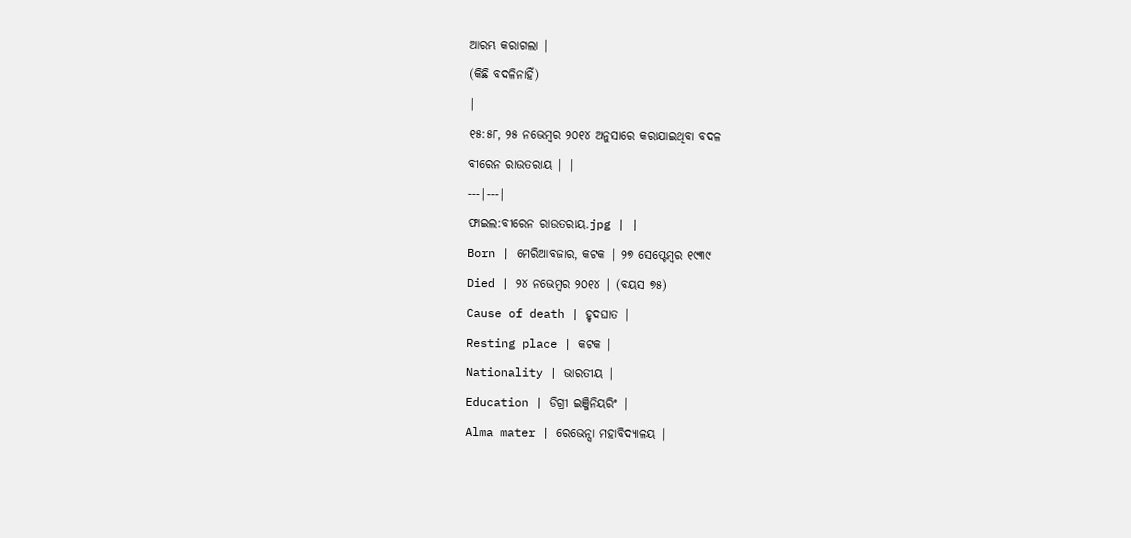ଆରମ୍ଭ କରାଗଲା |
(କିଛି ବଦଳିନାହିଁ)
|
୧୫:୫୮, ୨୫ ନଭେମ୍ବର ୨୦୧୪ ଅନୁସାରେ କରାଯାଇଥିବା ବଦଳ
ବୀରେନ ରାଉତରାୟ | |
---|---|
ଫାଇଲ:ବୀରେନ ରାଉତରାୟ.jpg | |
Born | ମେରିଆବଜାର, କଟକ | ୨୭ ସେପ୍ଟେମ୍ବର ୧୯୩୯
Died | ୨୪ ନଭେମ୍ବର ୨୦୧୪ | (ବୟସ ୭୫)
Cause of death | ହୃଦଘାତ |
Resting place | କଟକ |
Nationality | ଭାରତୀୟ |
Education | ଡିଗ୍ରୀ ଇଞ୍ଜିନିୟରିଂ |
Alma mater | ରେଭେନ୍ସା ମହାବିଦ୍ୟାଳୟ |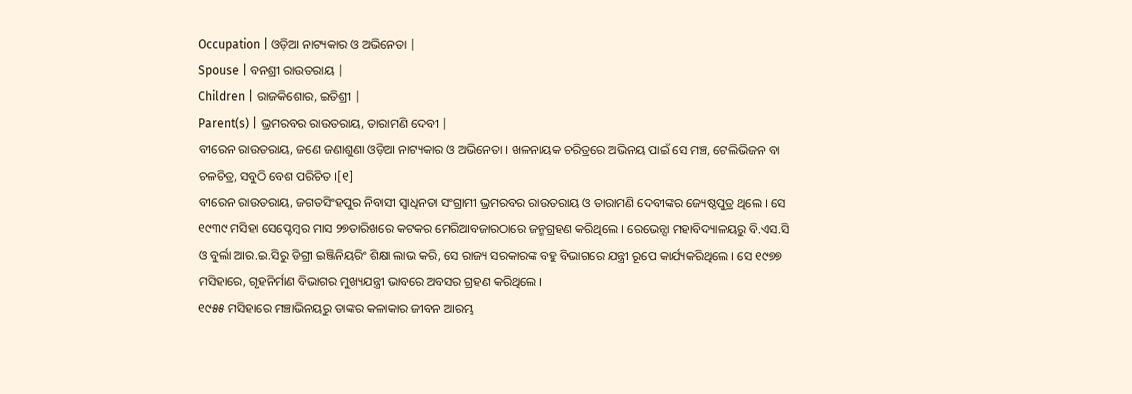Occupation | ଓଡ଼ିଆ ନାଟ୍ୟକାର ଓ ଅଭିନେତା |
Spouse | ବନଶ୍ରୀ ରାଉତରାୟ |
Children | ରାଜକିଶୋର, ଇତିଶ୍ରୀ |
Parent(s) | ଭ୍ରମରବର ରାଉତରାୟ, ତାରାମଣି ଦେବୀ |
ବୀରେନ ରାଉତରାୟ, ଜଣେ ଜଣାଶୁଣା ଓଡ଼ିଆ ନାଟ୍ୟକାର ଓ ଅଭିନେତା । ଖଳନାୟକ ଚରିତ୍ରରେ ଅଭିନୟ ପାଇଁ ସେ ମଞ୍ଚ, ଟେଲିଭିଜନ ବା ଚଳଚିତ୍ର, ସବୁଠି ବେଶ ପରିଚିତ ।[୧]
ବୀରେନ ରାଉତରାୟ, ଜଗତସିଂହପୁର ନିବାସୀ ସ୍ଵାଧିନତା ସଂଗ୍ରାମୀ ଭ୍ରମରବର ରାଉତରାୟ ଓ ତାରାମଣି ଦେବୀଙ୍କର ଜ୍ୟେଷ୍ଠପୁତ୍ର ଥିଲେ । ସେ ୧୯୩୯ ମସିହା ସେପ୍ଟେମ୍ବର ମାସ ୨୭ତାରିଖରେ କଟକର ମେରିଆବଜାରଠାରେ ଜନ୍ମଗ୍ରହଣ କରିଥିଲେ । ରେଭେନ୍ସା ମହାବିଦ୍ୟାଳୟରୁ ବି.ଏସ.ସି ଓ ବୁର୍ଲା ଆର.ଇ.ସିରୁ ଡିଗ୍ରୀ ଇଞ୍ଜିନିୟରିଂ ଶିକ୍ଷା ଲାଭ କରି, ସେ ରାଜ୍ୟ ସରକାରଙ୍କ ବହୁ ବିଭାଗରେ ଯନ୍ତ୍ରୀ ରୂପେ କାର୍ଯ୍ୟକରିଥିଲେ । ସେ ୧୯୭୭ ମସିହାରେ, ଗୃହନିର୍ମାଣ ବିଭାଗର ମୁଖ୍ୟଯନ୍ତ୍ରୀ ଭାବରେ ଅବସର ଗ୍ରହଣ କରିଥିଲେ ।
୧୯୫୫ ମସିହାରେ ମଞ୍ଚାଭିନୟରୁ ତାଙ୍କର କଳାକାର ଜୀବନ ଆରମ୍ଭ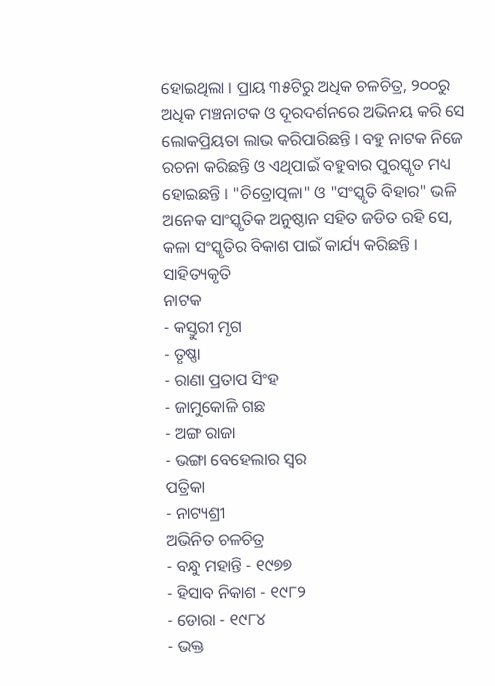ହୋଇଥିଲା । ପ୍ରାୟ ୩୫ଟିରୁ ଅଧିକ ଚଳଚିତ୍ର, ୨୦୦ରୁ ଅଧିକ ମଞ୍ଚନାଟକ ଓ ଦୂରଦର୍ଶନରେ ଅଭିନୟ କରି ସେ ଲୋକପ୍ରିୟତା ଲାଭ କରିପାରିଛନ୍ତି । ବହୁ ନାଟକ ନିଜେ ରଚନା କରିଛନ୍ତି ଓ ଏଥିପାଇଁ ବହୁବାର ପୁରସ୍କୃତ ମଧ୍ୟ ହୋଇଛନ୍ତି । "ଚିତ୍ରୋତ୍ପଳା" ଓ "ସଂସ୍କୃତି ବିହାର" ଭଳି ଅନେକ ସାଂସ୍କୃତିକ ଅନୁଷ୍ଠାନ ସହିତ ଜଡିତ ରହି ସେ, କଳା ସଂସ୍କୃତିର ବିକାଶ ପାଇଁ କାର୍ଯ୍ୟ କରିଛନ୍ତି ।
ସାହିତ୍ୟକୃତି
ନାଟକ
- କସ୍ତୁରୀ ମୃଗ
- ତୃଷ୍ଣା
- ରାଣା ପ୍ରତାପ ସିଂହ
- ଜାମୁକୋଳି ଗଛ
- ଅଙ୍ଗ ରାଜା
- ଭଙ୍ଗା ବେହେଲାର ସ୍ଵର
ପତ୍ରିକା
- ନାଟ୍ୟଶ୍ରୀ
ଅଭିନିତ ଚଳଚିତ୍ର
- ବନ୍ଧୁ ମହାନ୍ତି - ୧୯୭୭
- ହିସାବ ନିକାଶ - ୧୯୮୨
- ଡୋରା - ୧୯୮୪
- ଭକ୍ତ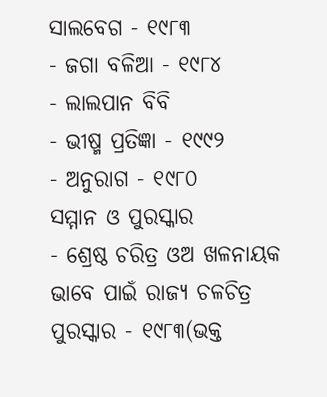ସାଲବେଗ - ୧୯୮୩
- ଜଗା ବଳିଆ - ୧୯୮୪
- ଲାଲପାନ ବିବି
- ଭୀଷ୍ମ ପ୍ରତିଜ୍ଞା - ୧୯୯୨
- ଅନୁରାଗ - ୧୯୮୦
ସମ୍ମାନ ଓ ପୁରସ୍କାର
- ଶ୍ରେଷ୍ଠ ଚରିତ୍ର ଓଅ ଖଳନାୟକ ଭାବେ ପାଇଁ ରାଜ୍ୟ ଚଳଚିତ୍ର ପୁରସ୍କାର - ୧୯୮୩(ଭକ୍ତ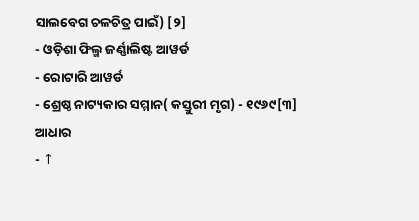ସାଲବେଗ ଚଳଚିତ୍ର ପାଇଁ) [୨]
- ଓଡ଼ିଶା ଫିଲ୍ମ ଜର୍ଣ୍ଣାଲିଷ୍ଟ ଆୱର୍ଡ
- ରୋଟାରି ଆୱର୍ଡ
- ଶ୍ରେଷ୍ଠ ନାଟ୍ୟକାର ସମ୍ମାନ( କସ୍ତୁରୀ ମୃଗ) - ୧୯୬୯[୩]
ଆଧାର
- ↑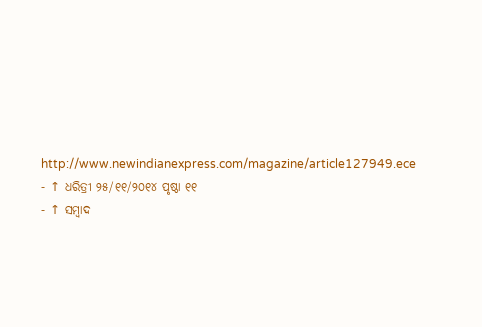http://www.newindianexpress.com/magazine/article127949.ece
- ↑ ଧରିତ୍ରୀ ୨୫/୧୧/୨୦୧୪ ପୃଷ୍ଠା ୧୧
- ↑ ସମ୍ବାଦ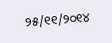୨୫/୧୧/୨୦୧୪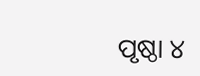ପୃଷ୍ଠା ୪